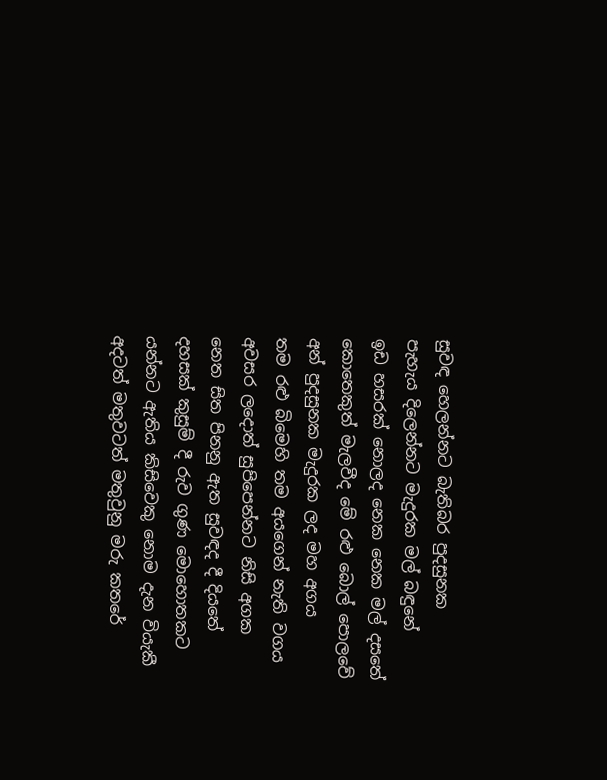සුවඳ හෙලන්නට බැතිබර පුදසුනක
පැහැය දිලෙන්නට මැදුරක මල් බඳුනේ
ඉඩ හසරක් නොලද නෙක නෙක මල් දසතේ
කොතෙකුත් මැලවීද මේ රළු බොල් පොලවේ
අන් පුදසුනක මැදුරක ලද මහ අගය
තම රළු බිමෙහි තම අයගෙන් නැති වගය
අවසර ලදොත් සුපිපෙන්නට නිසි අගක
නෙත සිත පිනනු ඇත සුවඳද දී දියතේ
දහසක් කුසුම් දී රුව ගුණ මොහොතකට
යන්නට ඇතිය කිසිවෙකු නොම දැන වියැකී
අදටත් මතුවටත් මතුවුනු මරු කතරේ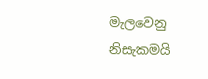මැලවෙනු නිසැකමයි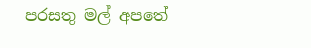පරසතු මල් අපතේ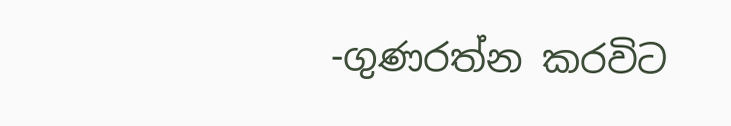-ගුණරත්න කරවිට